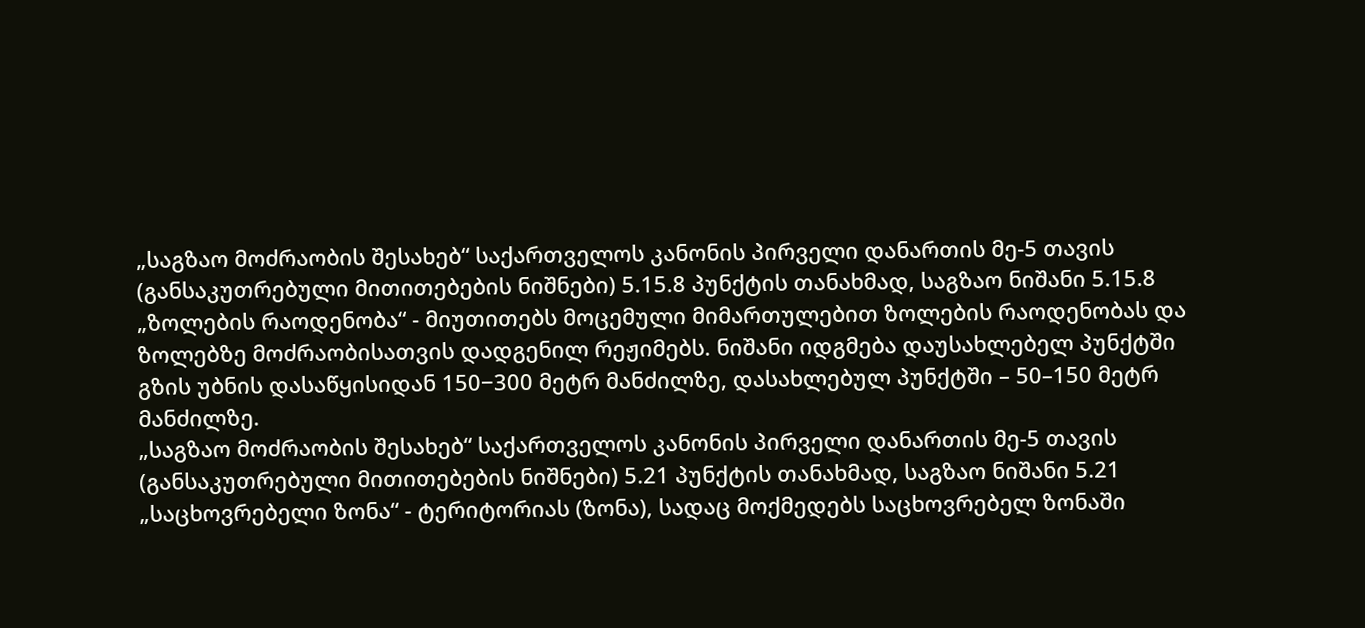„საგზაო მოძრაობის შესახებ“ საქართველოს კანონის პირველი დანართის მე-5 თავის (განსაკუთრებული მითითებების ნიშნები) 5.15.8 პუნქტის თანახმად, საგზაო ნიშანი 5.15.8 „ზოლების რაოდენობა“ - მიუთითებს მოცემული მიმართულებით ზოლების რაოდენობას და ზოლებზე მოძრაობისათვის დადგენილ რეჟიმებს. ნიშანი იდგმება დაუსახლებელ პუნქტში გზის უბნის დასაწყისიდან 150−300 მეტრ მანძილზე, დასახლებულ პუნქტში – 50–150 მეტრ მანძილზე.
„საგზაო მოძრაობის შესახებ“ საქართველოს კანონის პირველი დანართის მე-5 თავის (განსაკუთრებული მითითებების ნიშნები) 5.21 პუნქტის თანახმად, საგზაო ნიშანი 5.21 „საცხოვრებელი ზონა“ - ტერიტორიას (ზონა), სადაც მოქმედებს საცხოვრებელ ზონაში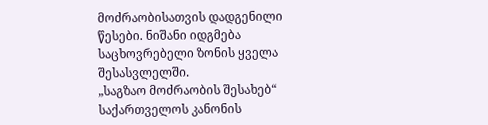მოძრაობისათვის დადგენილი წესები. ნიშანი იდგმება საცხოვრებელი ზონის ყველა შესასვლელში.
„საგზაო მოძრაობის შესახებ“ საქართველოს კანონის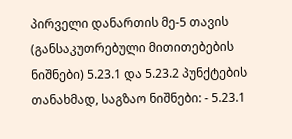პირველი დანართის მე-5 თავის (განსაკუთრებული მითითებების ნიშნები) 5.23.1 და 5.23.2 პუნქტების თანახმად, საგზაო ნიშნები: - 5.23.1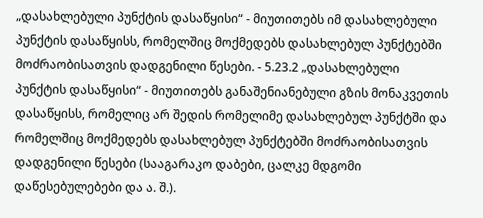„დასახლებული პუნქტის დასაწყისი“ - მიუთითებს იმ დასახლებული პუნქტის დასაწყისს, რომელშიც მოქმედებს დასახლებულ პუნქტებში მოძრაობისათვის დადგენილი წესები. - 5.23.2 „დასახლებული პუნქტის დასაწყისი“ - მიუთითებს განაშენიანებული გზის მონაკვეთის დასაწყისს, რომელიც არ შედის რომელიმე დასახლებულ პუნქტში და რომელშიც მოქმედებს დასახლებულ პუნქტებში მოძრაობისათვის დადგენილი წესები (სააგარაკო დაბები, ცალკე მდგომი დაწესებულებები და ა. შ.).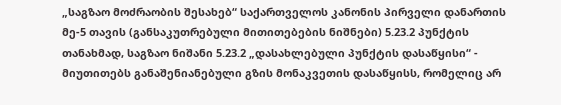„საგზაო მოძრაობის შესახებ“ საქართველოს კანონის პირველი დანართის მე-5 თავის (განსაკუთრებული მითითებების ნიშნები) 5.23.2 პუნქტის თანახმად, საგზაო ნიშანი 5.23.2 „დასახლებული პუნქტის დასაწყისი“ - მიუთითებს განაშენიანებული გზის მონაკვეთის დასაწყისს, რომელიც არ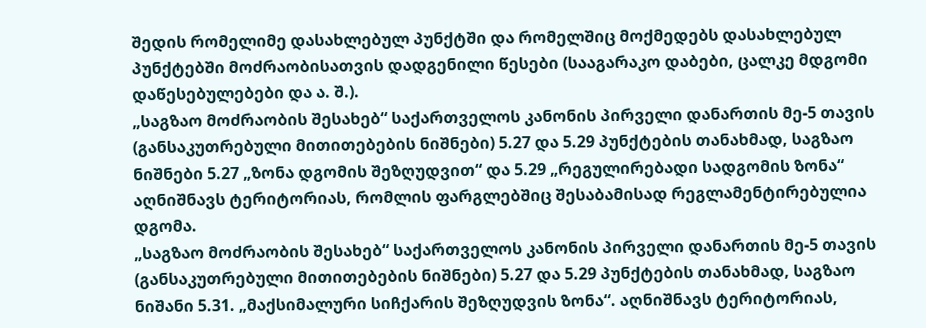შედის რომელიმე დასახლებულ პუნქტში და რომელშიც მოქმედებს დასახლებულ პუნქტებში მოძრაობისათვის დადგენილი წესები (სააგარაკო დაბები, ცალკე მდგომი დაწესებულებები და ა. შ.).
„საგზაო მოძრაობის შესახებ“ საქართველოს კანონის პირველი დანართის მე-5 თავის (განსაკუთრებული მითითებების ნიშნები) 5.27 და 5.29 პუნქტების თანახმად, საგზაო ნიშნები 5.27 „ზონა დგომის შეზღუდვით“ და 5.29 „რეგულირებადი სადგომის ზონა“ აღნიშნავს ტერიტორიას, რომლის ფარგლებშიც შესაბამისად რეგლამენტირებულია დგომა.
„საგზაო მოძრაობის შესახებ“ საქართველოს კანონის პირველი დანართის მე-5 თავის (განსაკუთრებული მითითებების ნიშნები) 5.27 და 5.29 პუნქტების თანახმად, საგზაო ნიშანი 5.31. „მაქსიმალური სიჩქარის შეზღუდვის ზონა“. აღნიშნავს ტერიტორიას,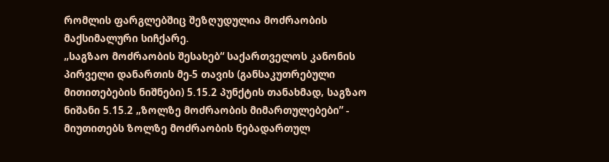რომლის ფარგლებშიც შეზღუდულია მოძრაობის მაქსიმალური სიჩქარე.
„საგზაო მოძრაობის შესახებ“ საქართველოს კანონის პირველი დანართის მე-5 თავის (განსაკუთრებული მითითებების ნიშნები) 5.15.2 პუნქტის თანახმად, საგზაო ნიშანი 5.15.2 „ზოლზე მოძრაობის მიმართულებები” - მიუთითებს ზოლზე მოძრაობის ნებადართულ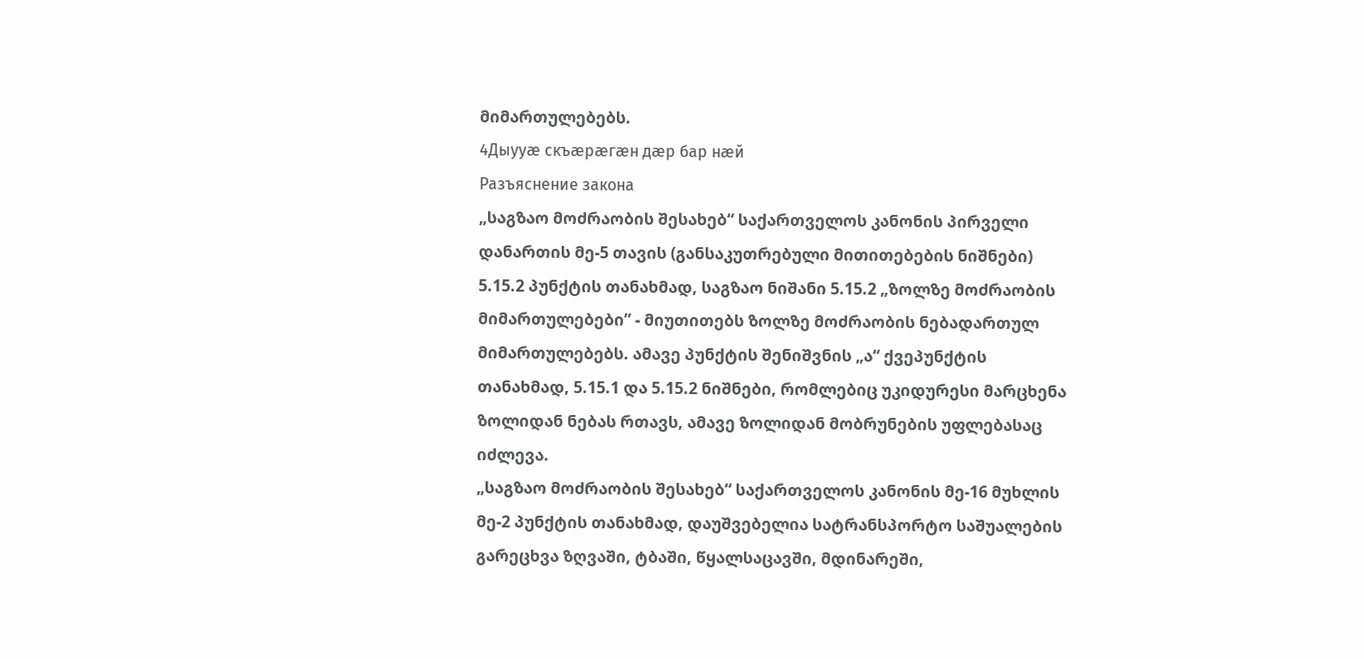მიმართულებებს.
4Дыууæ скъæрæгæн дæр бар нæй
Разъяснение закона
„საგზაო მოძრაობის შესახებ“ საქართველოს კანონის პირველი დანართის მე-5 თავის (განსაკუთრებული მითითებების ნიშნები) 5.15.2 პუნქტის თანახმად, საგზაო ნიშანი 5.15.2 „ზოლზე მოძრაობის მიმართულებები” - მიუთითებს ზოლზე მოძრაობის ნებადართულ მიმართულებებს. ამავე პუნქტის შენიშვნის „ა“ ქვეპუნქტის თანახმად, 5.15.1 და 5.15.2 ნიშნები, რომლებიც უკიდურესი მარცხენა ზოლიდან ნებას რთავს, ამავე ზოლიდან მობრუნების უფლებასაც იძლევა.
„საგზაო მოძრაობის შესახებ“ საქართველოს კანონის მე-16 მუხლის მე-2 პუნქტის თანახმად, დაუშვებელია სატრანსპორტო საშუალების გარეცხვა ზღვაში, ტბაში, წყალსაცავში, მდინარეში,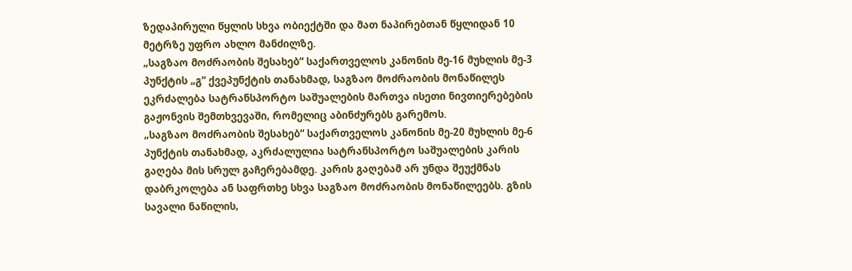ზედაპირული წყლის სხვა ობიექტში და მათ ნაპირებთან წყლიდან 10 მეტრზე უფრო ახლო მანძილზე.
„საგზაო მოძრაობის შესახებ“ საქართველოს კანონის მე-16 მუხლის მე-3 პუნქტის „გ“ ქვეპუნქტის თანახმად, საგზაო მოძრაობის მონაწილეს ეკრძალება სატრანსპორტო საშუალების მართვა ისეთი ნივთიერებების გაჟონვის შემთხვევაში, რომელიც აბინძურებს გარემოს.
„საგზაო მოძრაობის შესახებ“ საქართველოს კანონის მე-20 მუხლის მე-6 პუნქტის თანახმად, აკრძალულია სატრანსპორტო საშუალების კარის გაღება მის სრულ გაჩერებამდე. კარის გაღებამ არ უნდა შეუქმნას დაბრკოლება ან საფრთხე სხვა საგზაო მოძრაობის მონაწილეებს. გზის სავალი ნაწილის,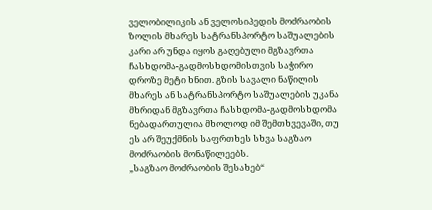ველობილიკის ან ველოსიპედის მოძრაობის ზოლის მხარეს სატრანსპორტო საშუალების კარი არ უნდა იყოს გაღებული მგზავრთა ჩასხდომა-გადმოსხდომისთვის საჭირო დროზე მეტი ხნით. გზის სავალი ნაწილის მხარეს ან სატრანსპორტო საშუალების უკანა მხრიდან მგზავრთა ჩასხდომა-გადმოსხდომა ნებადართულია მხოლოდ იმ შემთხვევაში, თუ ეს არ შეუქმნის საფრთხეს სხვა საგზაო მოძრაობის მონაწილეებს.
„საგზაო მოძრაობის შესახებ“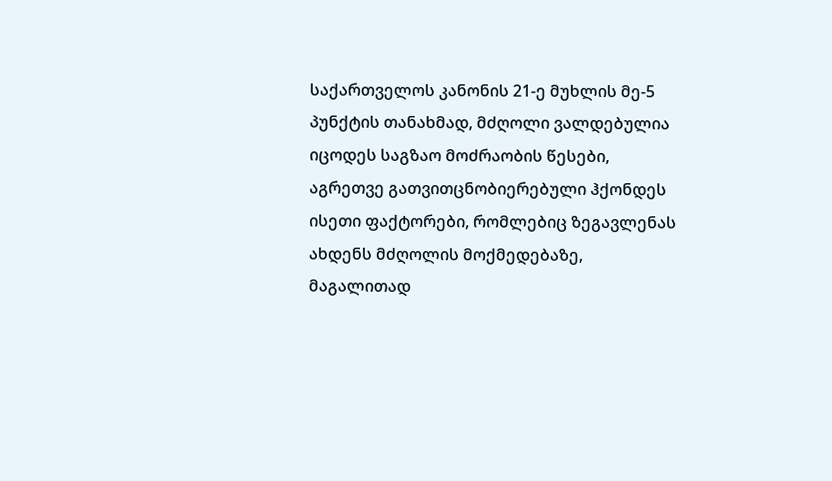საქართველოს კანონის 21-ე მუხლის მე-5 პუნქტის თანახმად, მძღოლი ვალდებულია იცოდეს საგზაო მოძრაობის წესები, აგრეთვე გათვითცნობიერებული ჰქონდეს ისეთი ფაქტორები, რომლებიც ზეგავლენას ახდენს მძღოლის მოქმედებაზე, მაგალითად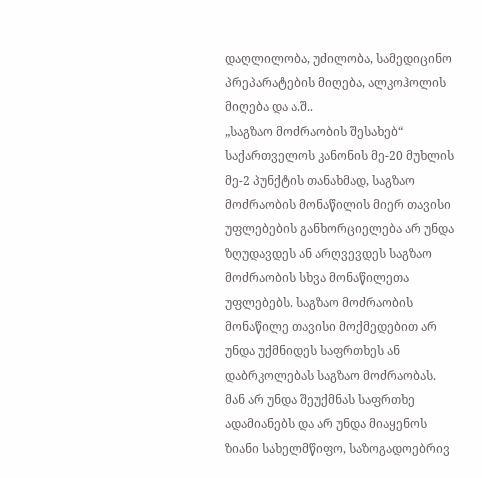დაღლილობა, უძილობა, სამედიცინო პრეპარატების მიღება, ალკოჰოლის მიღება და ა.შ..
„საგზაო მოძრაობის შესახებ“ საქართველოს კანონის მე-20 მუხლის მე-2 პუნქტის თანახმად, საგზაო მოძრაობის მონაწილის მიერ თავისი უფლებების განხორციელება არ უნდა ზღუდავდეს ან არღვევდეს საგზაო მოძრაობის სხვა მონაწილეთა უფლებებს. საგზაო მოძრაობის მონაწილე თავისი მოქმედებით არ უნდა უქმნიდეს საფრთხეს ან დაბრკოლებას საგზაო მოძრაობას. მან არ უნდა შეუქმნას საფრთხე ადამიანებს და არ უნდა მიაყენოს ზიანი სახელმწიფო, საზოგადოებრივ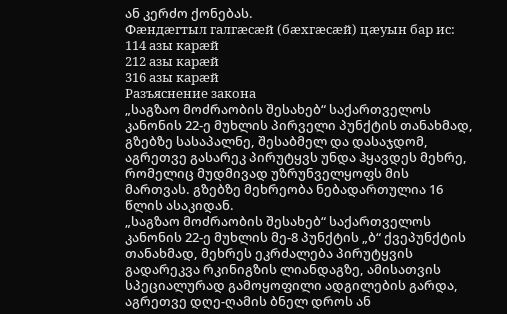ან კერძო ქონებას.
Фæндæгтыл галгæсæй (бæхгæсæй) цæуын бар ис:
114 азы карæй
212 азы карæй
316 азы карæй
Разъяснение закона
„საგზაო მოძრაობის შესახებ“ საქართველოს კანონის 22-ე მუხლის პირველი პუნქტის თანახმად, გზებზე სასაპალნე, შესაბმელ და დასაჯდომ, აგრეთვე გასარეკ პირუტყვს უნდა ჰყავდეს მეხრე, რომელიც მუდმივად უზრუნველყოფს მის მართვას. გზებზე მეხრეობა ნებადართულია 16 წლის ასაკიდან.
„საგზაო მოძრაობის შესახებ“ საქართველოს კანონის 22-ე მუხლის მე-8 პუნქტის „ბ“ ქვეპუნქტის თანახმად, მეხრეს ეკრძალება პირუტყვის გადარეკვა რკინიგზის ლიანდაგზე, ამისათვის სპეციალურად გამოყოფილი ადგილების გარდა, აგრეთვე დღე-ღამის ბნელ დროს ან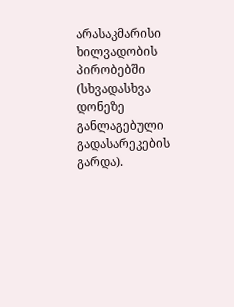არასაკმარისი ხილვადობის პირობებში (სხვადასხვა დონეზე განლაგებული გადასარეკების გარდა).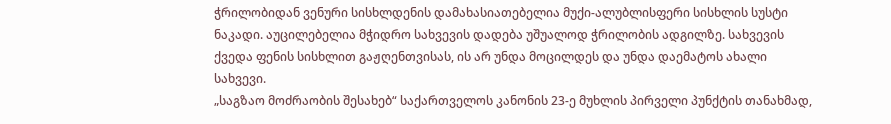ჭრილობიდან ვენური სისხლდენის დამახასიათებელია მუქი-ალუბლისფერი სისხლის სუსტი ნაკადი. აუცილებელია მჭიდრო სახვევის დადება უშუალოდ ჭრილობის ადგილზე. სახვევის ქვედა ფენის სისხლით გაჟღენთვისას, ის არ უნდა მოცილდეს და უნდა დაემატოს ახალი სახვევი.
„საგზაო მოძრაობის შესახებ“ საქართველოს კანონის 23-ე მუხლის პირველი პუნქტის თანახმად,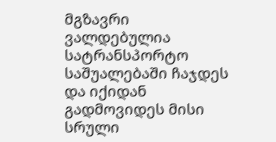მგზავრი ვალდებულია სატრანსპორტო საშუალებაში ჩაჯდეს და იქიდან გადმოვიდეს მისი სრული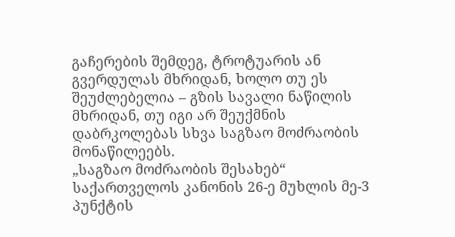გაჩერების შემდეგ, ტროტუარის ან გვერდულას მხრიდან, ხოლო თუ ეს შეუძლებელია – გზის სავალი ნაწილის მხრიდან, თუ იგი არ შეუქმნის დაბრკოლებას სხვა საგზაო მოძრაობის მონაწილეებს.
„საგზაო მოძრაობის შესახებ“ საქართველოს კანონის 26-ე მუხლის მე-3 პუნქტის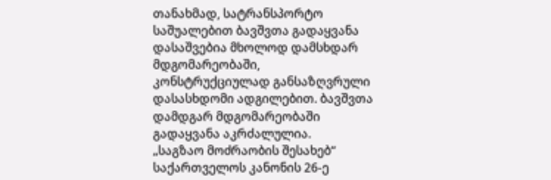თანახმად, სატრანსპორტო საშუალებით ბავშვთა გადაყვანა დასაშვებია მხოლოდ დამსხდარ მდგომარეობაში, კონსტრუქციულად განსაზღვრული დასასხდომი ადგილებით. ბავშვთა დამდგარ მდგომარეობაში გადაყვანა აკრძალულია.
„საგზაო მოძრაობის შესახებ“ საქართველოს კანონის 26-ე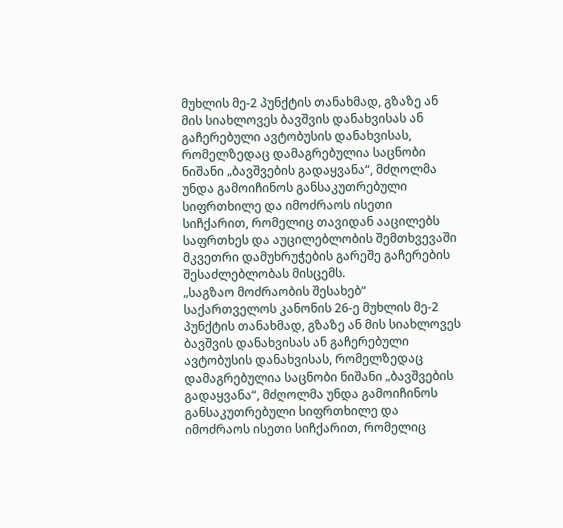მუხლის მე-2 პუნქტის თანახმად, გზაზე ან მის სიახლოვეს ბავშვის დანახვისას ან გაჩერებული ავტობუსის დანახვისას, რომელზედაც დამაგრებულია საცნობი ნიშანი „ბავშვების გადაყვანა“, მძღოლმა უნდა გამოიჩინოს განსაკუთრებული სიფრთხილე და იმოძრაოს ისეთი სიჩქარით, რომელიც თავიდან ააცილებს საფრთხეს და აუცილებლობის შემთხვევაში მკვეთრი დამუხრუჭების გარეშე გაჩერების შესაძლებლობას მისცემს.
„საგზაო მოძრაობის შესახებ“ საქართველოს კანონის 26-ე მუხლის მე-2 პუნქტის თანახმად, გზაზე ან მის სიახლოვეს ბავშვის დანახვისას ან გაჩერებული ავტობუსის დანახვისას, რომელზედაც დამაგრებულია საცნობი ნიშანი „ბავშვების გადაყვანა“, მძღოლმა უნდა გამოიჩინოს განსაკუთრებული სიფრთხილე და იმოძრაოს ისეთი სიჩქარით, რომელიც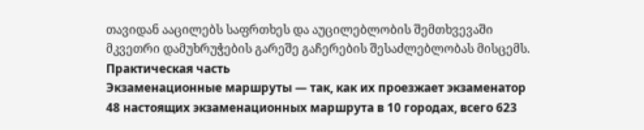თავიდან ააცილებს საფრთხეს და აუცილებლობის შემთხვევაში მკვეთრი დამუხრუჭების გარეშე გაჩერების შესაძლებლობას მისცემს.
Практическая часть
Экзаменационные маршруты — так, как их проезжает экзаменатор
48 настоящих экзаменационных маршрута в 10 городах, всего 623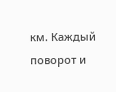км. Каждый поворот и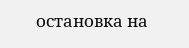остановка на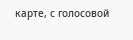карте, с голосовой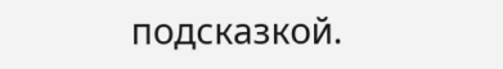подсказкой.